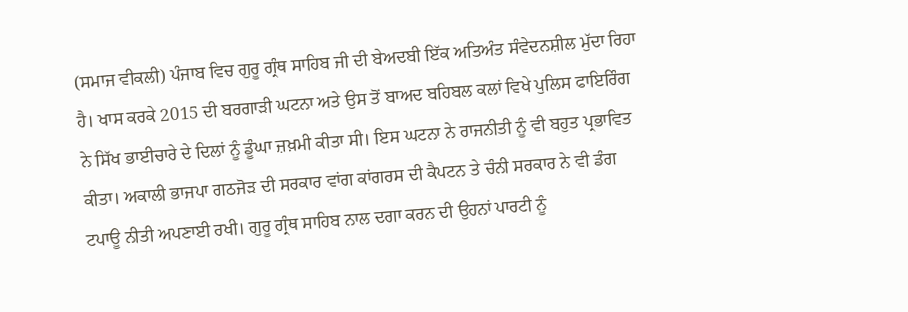(ਸਮਾਜ ਵੀਕਲੀ) ਪੰਜਾਬ ਵਿਚ ਗੁਰੂ ਗ੍ਰੰਥ ਸਾਹਿਬ ਜੀ ਦੀ ਬੇਅਦਬੀ ਇੱਕ ਅਤਿਅੰਤ ਸੰਵੇਦਨਸ਼ੀਲ ਮੁੱਦਾ ਰਿਹਾ ਹੈ। ਖਾਸ ਕਰਕੇ 2015 ਦੀ ਬਰਗਾੜੀ ਘਟਨਾ ਅਤੇ ਉਸ ਤੋਂ ਬਾਅਦ ਬਹਿਬਲ ਕਲਾਂ ਵਿਖੇ ਪੁਲਿਸ ਫਾਇਰਿੰਗ ਨੇ ਸਿੱਖ ਭਾਈਚਾਰੇ ਦੇ ਦਿਲਾਂ ਨੂੰ ਡੂੰਘਾ ਜ਼ਖ਼ਮੀ ਕੀਤਾ ਸੀ। ਇਸ ਘਟਨਾ ਨੇ ਰਾਜਨੀਤੀ ਨੂੰ ਵੀ ਬਹੁਤ ਪ੍ਰਭਾਵਿਤ ਕੀਤਾ। ਅਕਾਲੀ ਭਾਜਪਾ ਗਠਜੋੜ ਦੀ ਸਰਕਾਰ ਵਾਂਗ ਕਾਂਗਰਸ ਦੀ ਕੈਪਟਨ ਤੇ ਚੰਨੀ ਸਰਕਾਰ ਨੇ ਵੀ ਡੰਗ ਟਪਾਊ ਨੀਤੀ ਅਪਣਾਈ ਰਖੀ। ਗੁਰੂ ਗ੍ਰੰਥ ਸਾਹਿਬ ਨਾਲ ਦਗਾ ਕਰਨ ਦੀ ਉਹਨਾਂ ਪਾਰਟੀ ਨੂੰ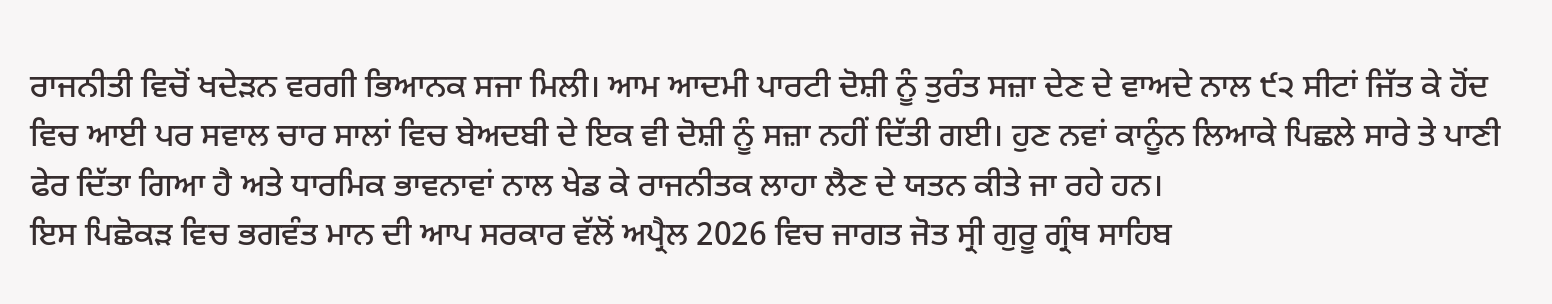ਰਾਜਨੀਤੀ ਵਿਚੋਂ ਖਦੇੜਨ ਵਰਗੀ ਭਿਆਨਕ ਸਜਾ ਮਿਲੀ। ਆਮ ਆਦਮੀ ਪਾਰਟੀ ਦੋਸ਼ੀ ਨੂੰ ਤੁਰੰਤ ਸਜ਼ਾ ਦੇਣ ਦੇ ਵਾਅਦੇ ਨਾਲ ੯੨ ਸੀਟਾਂ ਜਿੱਤ ਕੇ ਹੋਂਦ ਵਿਚ ਆਈ ਪਰ ਸਵਾਲ ਚਾਰ ਸਾਲਾਂ ਵਿਚ ਬੇਅਦਬੀ ਦੇ ਇਕ ਵੀ ਦੋਸ਼ੀ ਨੂੰ ਸਜ਼ਾ ਨਹੀਂ ਦਿੱਤੀ ਗਈ। ਹੁਣ ਨਵਾਂ ਕਾਨੂੰਨ ਲਿਆਕੇ ਪਿਛਲੇ ਸਾਰੇ ਤੇ ਪਾਣੀ ਫੇਰ ਦਿੱਤਾ ਗਿਆ ਹੈ ਅਤੇ ਧਾਰਮਿਕ ਭਾਵਨਾਵਾਂ ਨਾਲ ਖੇਡ ਕੇ ਰਾਜਨੀਤਕ ਲਾਹਾ ਲੈਣ ਦੇ ਯਤਨ ਕੀਤੇ ਜਾ ਰਹੇ ਹਨ।
ਇਸ ਪਿਛੋਕੜ ਵਿਚ ਭਗਵੰਤ ਮਾਨ ਦੀ ਆਪ ਸਰਕਾਰ ਵੱਲੋਂ ਅਪ੍ਰੈਲ 2026 ਵਿਚ ਜਾਗਤ ਜੋਤ ਸ੍ਰੀ ਗੁਰੂ ਗ੍ਰੰਥ ਸਾਹਿਬ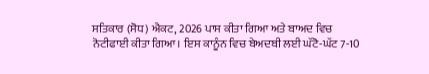ਸਤਿਕਾਰ (ਸੋਧ) ਐਕਟ, 2026 ਪਾਸ ਕੀਤਾ ਗਿਆ ਅਤੇ ਬਾਅਦ ਵਿਚ ਨੋਟੀਫਾਈ ਕੀਤਾ ਗਿਆ। ਇਸ ਕਾਨੂੰਨ ਵਿਚ ਬੇਅਦਬੀ ਲਈ ਘੱਟੋ-ਘੱਟ 7-10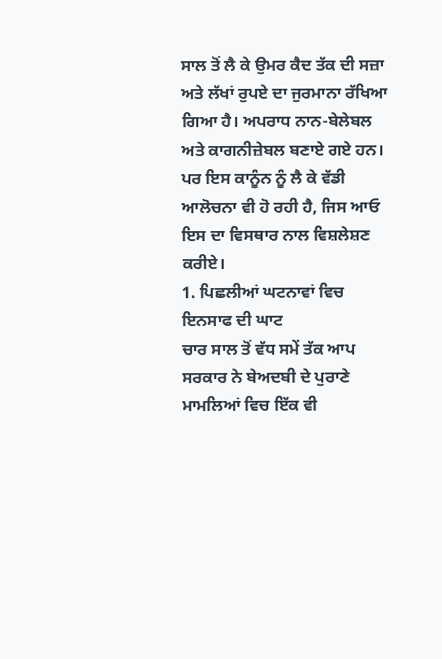ਸਾਲ ਤੋਂ ਲੈ ਕੇ ਉਮਰ ਕੈਦ ਤੱਕ ਦੀ ਸਜ਼ਾ ਅਤੇ ਲੱਖਾਂ ਰੁਪਏ ਦਾ ਜੁਰਮਾਨਾ ਰੱਖਿਆ ਗਿਆ ਹੈ। ਅਪਰਾਧ ਨਾਨ-ਬੇਲੇਬਲ ਅਤੇ ਕਾਗਨੀਜ਼ੇਬਲ ਬਣਾਏ ਗਏ ਹਨ।
ਪਰ ਇਸ ਕਾਨੂੰਨ ਨੂੰ ਲੈ ਕੇ ਵੱਡੀ ਆਲੋਚਨਾ ਵੀ ਹੋ ਰਹੀ ਹੈ, ਜਿਸ ਆਓ ਇਸ ਦਾ ਵਿਸਥਾਰ ਨਾਲ ਵਿਸ਼ਲੇਸ਼ਣ ਕਰੀਏ।
1. ਪਿਛਲੀਆਂ ਘਟਨਾਵਾਂ ਵਿਚ ਇਨਸਾਫ ਦੀ ਘਾਟ
ਚਾਰ ਸਾਲ ਤੋਂ ਵੱਧ ਸਮੇਂ ਤੱਕ ਆਪ ਸਰਕਾਰ ਨੇ ਬੇਅਦਬੀ ਦੇ ਪੁਰਾਣੇ ਮਾਮਲਿਆਂ ਵਿਚ ਇੱਕ ਵੀ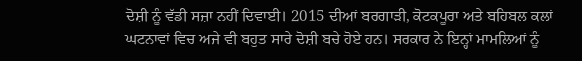ਦੋਸ਼ੀ ਨੂੰ ਵੱਡੀ ਸਜ਼ਾ ਨਹੀਂ ਦਿਵਾਈ। 2015 ਦੀਆਂ ਬਰਗਾੜੀ, ਕੋਟਕਪੂਰਾ ਅਤੇ ਬਹਿਬਲ ਕਲਾਂ ਘਟਨਾਵਾਂ ਵਿਚ ਅਜੇ ਵੀ ਬਹੁਤ ਸਾਰੇ ਦੋਸ਼ੀ ਬਚੇ ਹੋਏ ਹਨ। ਸਰਕਾਰ ਨੇ ਇਨ੍ਹਾਂ ਮਾਮਲਿਆਂ ਨੂੰ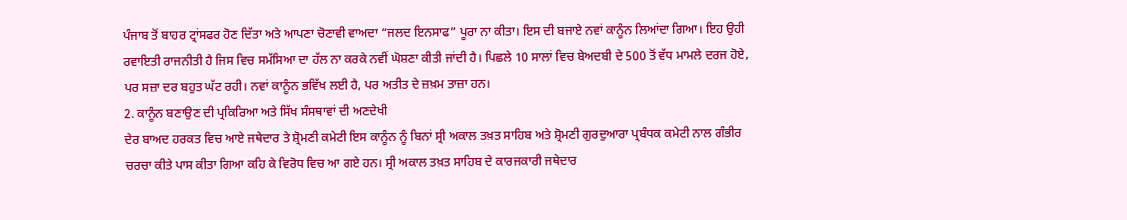ਪੰਜਾਬ ਤੋਂ ਬਾਹਰ ਟ੍ਰਾਂਸਫਰ ਹੋਣ ਦਿੱਤਾ ਅਤੇ ਆਪਣਾ ਚੋਣਾਵੀ ਵਾਅਦਾ “ਜਲਦ ਇਨਸਾਫ” ਪੂਰਾ ਨਾ ਕੀਤਾ। ਇਸ ਦੀ ਬਜਾਏ ਨਵਾਂ ਕਾਨੂੰਨ ਲਿਆਂਦਾ ਗਿਆ। ਇਹ ਉਹੀ ਰਵਾਇਤੀ ਰਾਜਨੀਤੀ ਹੈ ਜਿਸ ਵਿਚ ਸਮੱਸਿਆ ਦਾ ਹੱਲ ਨਾ ਕਰਕੇ ਨਵੀਂ ਘੋਸ਼ਣਾ ਕੀਤੀ ਜਾਂਦੀ ਹੈ। ਪਿਛਲੇ 10 ਸਾਲਾਂ ਵਿਚ ਬੇਅਦਬੀ ਦੇ 500 ਤੋਂ ਵੱਧ ਮਾਮਲੇ ਦਰਜ ਹੋਏ, ਪਰ ਸਜ਼ਾ ਦਰ ਬਹੁਤ ਘੱਟ ਰਹੀ। ਨਵਾਂ ਕਾਨੂੰਨ ਭਵਿੱਖ ਲਈ ਹੈ, ਪਰ ਅਤੀਤ ਦੇ ਜ਼ਖ਼ਮ ਤਾਜ਼ਾ ਹਨ।
2. ਕਾਨੂੰਨ ਬਣਾਉਣ ਦੀ ਪ੍ਰਕਿਰਿਆ ਅਤੇ ਸਿੱਖ ਸੰਸਥਾਵਾਂ ਦੀ ਅਣਦੇਖੀ
ਦੇਰ ਬਾਅਦ ਹਰਕਤ ਵਿਚ ਆਏ ਜਥੇਦਾਰ ਤੇ ਸ਼੍ਰੋਮਣੀ ਕਮੇਟੀ ਇਸ ਕਾਨੂੰਨ ਨੂੰ ਬਿਨਾਂ ਸ੍ਰੀ ਅਕਾਲ ਤਖ਼ਤ ਸਾਹਿਬ ਅਤੇ ਸ਼੍ਰੋਮਣੀ ਗੁਰਦੁਆਰਾ ਪ੍ਰਬੰਧਕ ਕਮੇਟੀ ਨਾਲ ਗੰਭੀਰ ਚਰਚਾ ਕੀਤੇ ਪਾਸ ਕੀਤਾ ਗਿਆ ਕਹਿ ਕੇ ਵਿਰੋਧ ਵਿਚ ਆ ਗਏ ਹਨ। ਸ੍ਰੀ ਅਕਾਲ ਤਖ਼ਤ ਸਾਹਿਬ ਦੇ ਕਾਰਜਕਾਰੀ ਜਥੇਦਾਰ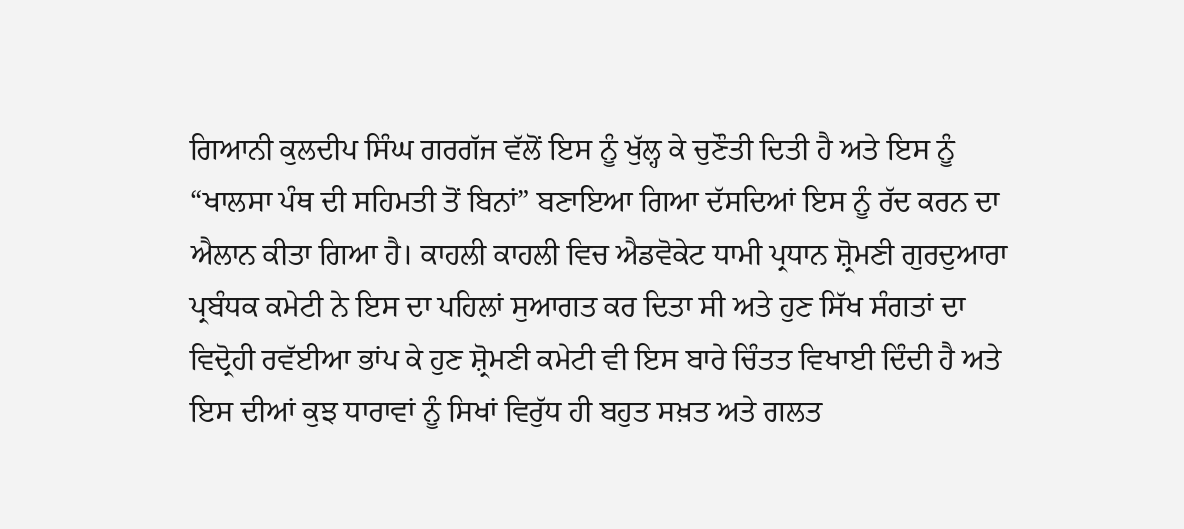ਗਿਆਨੀ ਕੁਲਦੀਪ ਸਿੰਘ ਗਰਗੱਜ ਵੱਲੋਂ ਇਸ ਨੂੰ ਖੁੱਲ੍ਹ ਕੇ ਚੁਣੌਤੀ ਦਿਤੀ ਹੈ ਅਤੇ ਇਸ ਨੂੰ “ਖਾਲਸਾ ਪੰਥ ਦੀ ਸਹਿਮਤੀ ਤੋਂ ਬਿਨਾਂ” ਬਣਾਇਆ ਗਿਆ ਦੱਸਦਿਆਂ ਇਸ ਨੂੰ ਰੱਦ ਕਰਨ ਦਾ ਐਲਾਨ ਕੀਤਾ ਗਿਆ ਹੈ। ਕਾਹਲੀ ਕਾਹਲੀ ਵਿਚ ਐਡਵੋਕੇਟ ਧਾਮੀ ਪ੍ਰਧਾਨ ਸ਼੍ਰੋਮਣੀ ਗੁਰਦੁਆਰਾ ਪ੍ਰਬੰਧਕ ਕਮੇਟੀ ਨੇ ਇਸ ਦਾ ਪਹਿਲਾਂ ਸੁਆਗਤ ਕਰ ਦਿਤਾ ਸੀ ਅਤੇ ਹੁਣ ਸਿੱਖ ਸੰਗਤਾਂ ਦਾ ਵਿਦ੍ਰੋਹੀ ਰਵੱਈਆ ਭਾਂਪ ਕੇ ਹੁਣ ਸ਼੍ਰੋਮਣੀ ਕਮੇਟੀ ਵੀ ਇਸ ਬਾਰੇ ਚਿੰਤਤ ਵਿਖਾਈ ਦਿੰਦੀ ਹੈ ਅਤੇ ਇਸ ਦੀਆਂ ਕੁਝ ਧਾਰਾਵਾਂ ਨੂੰ ਸਿਖਾਂ ਵਿਰੁੱਧ ਹੀ ਬਹੁਤ ਸਖ਼ਤ ਅਤੇ ਗਲਤ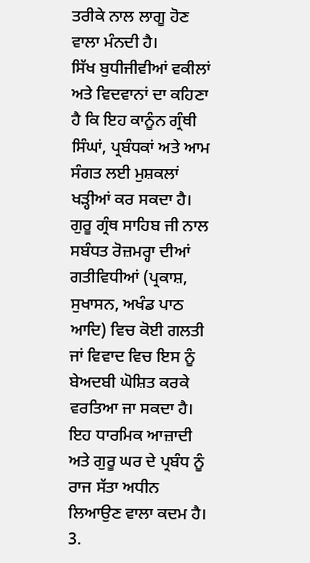ਤਰੀਕੇ ਨਾਲ ਲਾਗੂ ਹੋਣ ਵਾਲਾ ਮੰਨਦੀ ਹੈ।
ਸਿੱਖ ਬੁਧੀਜੀਵੀਆਂ ਵਕੀਲਾਂ ਅਤੇ ਵਿਦਵਾਨਾਂ ਦਾ ਕਹਿਣਾ ਹੈ ਕਿ ਇਹ ਕਾਨੂੰਨ ਗ੍ਰੰਥੀ ਸਿੰਘਾਂ, ਪ੍ਰਬੰਧਕਾਂ ਅਤੇ ਆਮ ਸੰਗਤ ਲਈ ਮੁਸ਼ਕਲਾਂ ਖੜ੍ਹੀਆਂ ਕਰ ਸਕਦਾ ਹੈ। ਗੁਰੂ ਗ੍ਰੰਥ ਸਾਹਿਬ ਜੀ ਨਾਲ ਸਬੰਧਤ ਰੋਜ਼ਮਰ੍ਹਾ ਦੀਆਂ ਗਤੀਵਿਧੀਆਂ (ਪ੍ਰਕਾਸ਼, ਸੁਖਾਸਨ, ਅਖੰਡ ਪਾਠ ਆਦਿ) ਵਿਚ ਕੋਈ ਗਲਤੀ ਜਾਂ ਵਿਵਾਦ ਵਿਚ ਇਸ ਨੂੰ ਬੇਅਦਬੀ ਘੋਸ਼ਿਤ ਕਰਕੇ ਵਰਤਿਆ ਜਾ ਸਕਦਾ ਹੈ। ਇਹ ਧਾਰਮਿਕ ਆਜ਼ਾਦੀ ਅਤੇ ਗੁਰੂ ਘਰ ਦੇ ਪ੍ਰਬੰਧ ਨੂੰ ਰਾਜ ਸੱਤਾ ਅਧੀਨ ਲਿਆਉਣ ਵਾਲਾ ਕਦਮ ਹੈ।
3.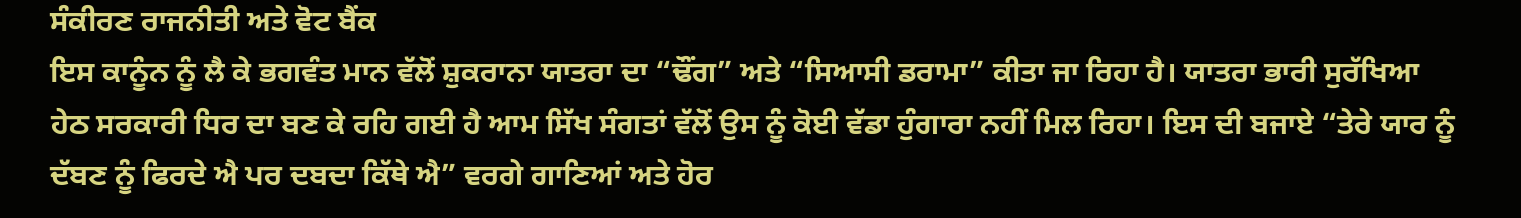ਸੰਕੀਰਣ ਰਾਜਨੀਤੀ ਅਤੇ ਵੋਟ ਬੈਂਕ
ਇਸ ਕਾਨੂੰਨ ਨੂੰ ਲੈ ਕੇ ਭਗਵੰਤ ਮਾਨ ਵੱਲੋਂ ਸ਼ੁਕਰਾਨਾ ਯਾਤਰਾ ਦਾ “ਢੌਂਗ” ਅਤੇ “ਸਿਆਸੀ ਡਰਾਮਾ” ਕੀਤਾ ਜਾ ਰਿਹਾ ਹੈ। ਯਾਤਰਾ ਭਾਰੀ ਸੁਰੱਖਿਆ ਹੇਠ ਸਰਕਾਰੀ ਧਿਰ ਦਾ ਬਣ ਕੇ ਰਹਿ ਗਈ ਹੈ ਆਮ ਸਿੱਖ ਸੰਗਤਾਂ ਵੱਲੋਂ ਉਸ ਨੂੰ ਕੋਈ ਵੱਡਾ ਹੁੰਗਾਰਾ ਨਹੀਂ ਮਿਲ ਰਿਹਾ। ਇਸ ਦੀ ਬਜਾਏ “ਤੇਰੇ ਯਾਰ ਨੂੰ ਦੱਬਣ ਨੂੰ ਫਿਰਦੇ ਐ ਪਰ ਦਬਦਾ ਕਿੱਥੇ ਐ” ਵਰਗੇ ਗਾਣਿਆਂ ਅਤੇ ਹੋਰ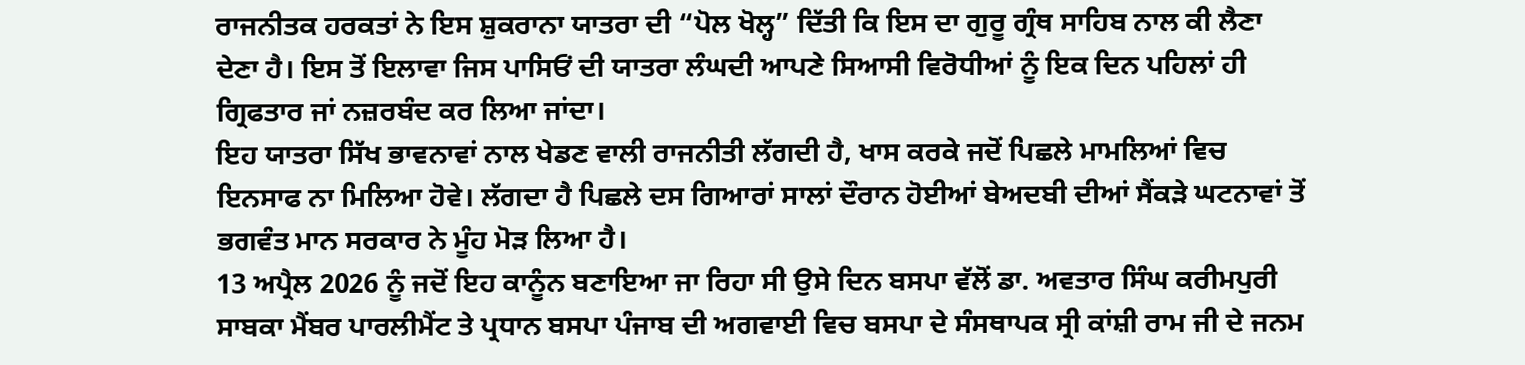ਰਾਜਨੀਤਕ ਹਰਕਤਾਂ ਨੇ ਇਸ ਸ਼ੁਕਰਾਨਾ ਯਾਤਰਾ ਦੀ “ਪੋਲ ਖੋਲ੍ਹ” ਦਿੱਤੀ ਕਿ ਇਸ ਦਾ ਗੁਰੂ ਗ੍ਰੰਥ ਸਾਹਿਬ ਨਾਲ ਕੀ ਲੈਣਾ ਦੇਣਾ ਹੈ। ਇਸ ਤੋਂ ਇਲਾਵਾ ਜਿਸ ਪਾਸਿਓਂ ਦੀ ਯਾਤਰਾ ਲੰਘਦੀ ਆਪਣੇ ਸਿਆਸੀ ਵਿਰੋਧੀਆਂ ਨੂੰ ਇਕ ਦਿਨ ਪਹਿਲਾਂ ਹੀ ਗ੍ਰਿਫਤਾਰ ਜਾਂ ਨਜ਼ਰਬੰਦ ਕਰ ਲਿਆ ਜਾਂਦਾ।
ਇਹ ਯਾਤਰਾ ਸਿੱਖ ਭਾਵਨਾਵਾਂ ਨਾਲ ਖੇਡਣ ਵਾਲੀ ਰਾਜਨੀਤੀ ਲੱਗਦੀ ਹੈ, ਖਾਸ ਕਰਕੇ ਜਦੋਂ ਪਿਛਲੇ ਮਾਮਲਿਆਂ ਵਿਚ ਇਨਸਾਫ ਨਾ ਮਿਲਿਆ ਹੋਵੇ। ਲੱਗਦਾ ਹੈ ਪਿਛਲੇ ਦਸ ਗਿਆਰਾਂ ਸਾਲਾਂ ਦੌਰਾਨ ਹੋਈਆਂ ਬੇਅਦਬੀ ਦੀਆਂ ਸੈਂਕੜੇ ਘਟਨਾਵਾਂ ਤੋਂ ਭਗਵੰਤ ਮਾਨ ਸਰਕਾਰ ਨੇ ਮੂੰਹ ਮੋੜ ਲਿਆ ਹੈ।
13 ਅਪ੍ਰੈਲ 2026 ਨੂੰ ਜਦੋਂ ਇਹ ਕਾਨੂੰਨ ਬਣਾਇਆ ਜਾ ਰਿਹਾ ਸੀ ਉਸੇ ਦਿਨ ਬਸਪਾ ਵੱਲੋਂ ਡਾ. ਅਵਤਾਰ ਸਿੰਘ ਕਰੀਮਪੁਰੀ ਸਾਬਕਾ ਮੈਂਬਰ ਪਾਰਲੀਮੈਂਟ ਤੇ ਪ੍ਰਧਾਨ ਬਸਪਾ ਪੰਜਾਬ ਦੀ ਅਗਵਾਈ ਵਿਚ ਬਸਪਾ ਦੇ ਸੰਸਥਾਪਕ ਸ੍ਰੀ ਕਾਂਸ਼ੀ ਰਾਮ ਜੀ ਦੇ ਜਨਮ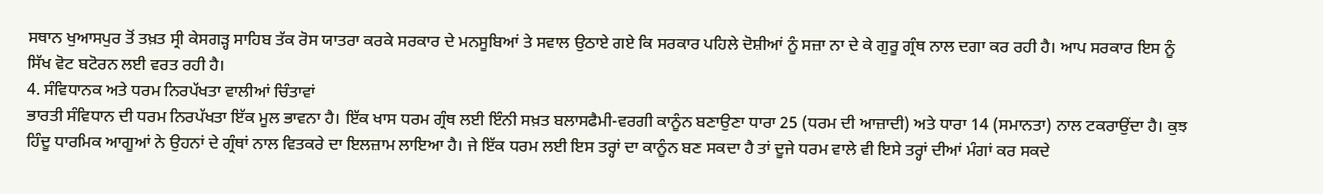ਸਥਾਨ ਖੁਆਸਪੁਰ ਤੋਂ ਤਖ਼ਤ ਸ੍ਰੀ ਕੇਸਗੜ੍ਹ ਸਾਹਿਬ ਤੱਕ ਰੋਸ ਯਾਤਰਾ ਕਰਕੇ ਸਰਕਾਰ ਦੇ ਮਨਸੂਬਿਆਂ ਤੇ ਸਵਾਲ ਉਠਾਏ ਗਏ ਕਿ ਸਰਕਾਰ ਪਹਿਲੇ ਦੋਸ਼ੀਆਂ ਨੂੰ ਸਜ਼ਾ ਨਾ ਦੇ ਕੇ ਗੁਰੂ ਗ੍ਰੰਥ ਨਾਲ ਦਗਾ ਕਰ ਰਹੀ ਹੈ। ਆਪ ਸਰਕਾਰ ਇਸ ਨੂੰ ਸਿੱਖ ਵੋਟ ਬਟੋਰਨ ਲਈ ਵਰਤ ਰਹੀ ਹੈ।
4. ਸੰਵਿਧਾਨਕ ਅਤੇ ਧਰਮ ਨਿਰਪੱਖਤਾ ਵਾਲੀਆਂ ਚਿੰਤਾਵਾਂ
ਭਾਰਤੀ ਸੰਵਿਧਾਨ ਦੀ ਧਰਮ ਨਿਰਪੱਖਤਾ ਇੱਕ ਮੂਲ ਭਾਵਨਾ ਹੈ। ਇੱਕ ਖਾਸ ਧਰਮ ਗ੍ਰੰਥ ਲਈ ਇੰਨੀ ਸਖ਼ਤ ਬਲਾਸਫੈਮੀ-ਵਰਗੀ ਕਾਨੂੰਨ ਬਣਾਉਣਾ ਧਾਰਾ 25 (ਧਰਮ ਦੀ ਆਜ਼ਾਦੀ) ਅਤੇ ਧਾਰਾ 14 (ਸਮਾਨਤਾ) ਨਾਲ ਟਕਰਾਉਂਦਾ ਹੈ। ਕੁਝ ਹਿੰਦੂ ਧਾਰਮਿਕ ਆਗੂਆਂ ਨੇ ਉਹਨਾਂ ਦੇ ਗ੍ਰੰਥਾਂ ਨਾਲ ਵਿਤਕਰੇ ਦਾ ਇਲਜ਼ਾਮ ਲਾਇਆ ਹੈ। ਜੇ ਇੱਕ ਧਰਮ ਲਈ ਇਸ ਤਰ੍ਹਾਂ ਦਾ ਕਾਨੂੰਨ ਬਣ ਸਕਦਾ ਹੈ ਤਾਂ ਦੂਜੇ ਧਰਮ ਵਾਲੇ ਵੀ ਇਸੇ ਤਰ੍ਹਾਂ ਦੀਆਂ ਮੰਗਾਂ ਕਰ ਸਕਦੇ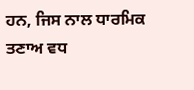ਹਨ, ਜਿਸ ਨਾਲ ਧਾਰਮਿਕ ਤਣਾਅ ਵਧ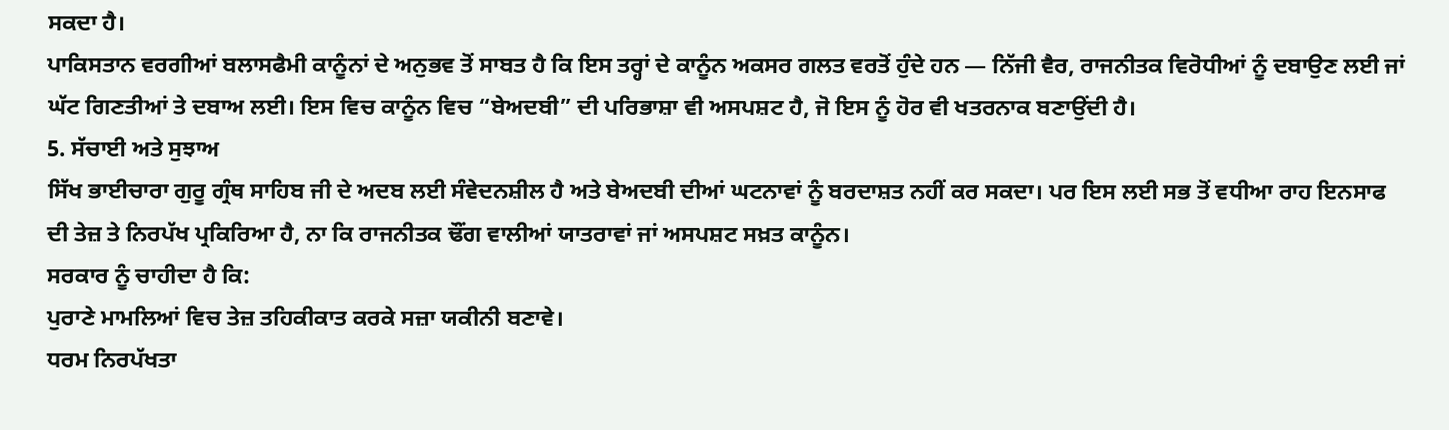ਸਕਦਾ ਹੈ।
ਪਾਕਿਸਤਾਨ ਵਰਗੀਆਂ ਬਲਾਸਫੈਮੀ ਕਾਨੂੰਨਾਂ ਦੇ ਅਨੁਭਵ ਤੋਂ ਸਾਬਤ ਹੈ ਕਿ ਇਸ ਤਰ੍ਹਾਂ ਦੇ ਕਾਨੂੰਨ ਅਕਸਰ ਗਲਤ ਵਰਤੋਂ ਹੁੰਦੇ ਹਨ — ਨਿੱਜੀ ਵੈਰ, ਰਾਜਨੀਤਕ ਵਿਰੋਧੀਆਂ ਨੂੰ ਦਬਾਉਣ ਲਈ ਜਾਂ ਘੱਟ ਗਿਣਤੀਆਂ ਤੇ ਦਬਾਅ ਲਈ। ਇਸ ਵਿਚ ਕਾਨੂੰਨ ਵਿਚ “ਬੇਅਦਬੀ” ਦੀ ਪਰਿਭਾਸ਼ਾ ਵੀ ਅਸਪਸ਼ਟ ਹੈ, ਜੋ ਇਸ ਨੂੰ ਹੋਰ ਵੀ ਖਤਰਨਾਕ ਬਣਾਉਂਦੀ ਹੈ।
5. ਸੱਚਾਈ ਅਤੇ ਸੁਝਾਅ
ਸਿੱਖ ਭਾਈਚਾਰਾ ਗੁਰੂ ਗ੍ਰੰਥ ਸਾਹਿਬ ਜੀ ਦੇ ਅਦਬ ਲਈ ਸੰਵੇਦਨਸ਼ੀਲ ਹੈ ਅਤੇ ਬੇਅਦਬੀ ਦੀਆਂ ਘਟਨਾਵਾਂ ਨੂੰ ਬਰਦਾਸ਼ਤ ਨਹੀਂ ਕਰ ਸਕਦਾ। ਪਰ ਇਸ ਲਈ ਸਭ ਤੋਂ ਵਧੀਆ ਰਾਹ ਇਨਸਾਫ ਦੀ ਤੇਜ਼ ਤੇ ਨਿਰਪੱਖ ਪ੍ਰਕਿਰਿਆ ਹੈ, ਨਾ ਕਿ ਰਾਜਨੀਤਕ ਢੌਂਗ ਵਾਲੀਆਂ ਯਾਤਰਾਵਾਂ ਜਾਂ ਅਸਪਸ਼ਟ ਸਖ਼ਤ ਕਾਨੂੰਨ।
ਸਰਕਾਰ ਨੂੰ ਚਾਹੀਦਾ ਹੈ ਕਿ:
ਪੁਰਾਣੇ ਮਾਮਲਿਆਂ ਵਿਚ ਤੇਜ਼ ਤਹਿਕੀਕਾਤ ਕਰਕੇ ਸਜ਼ਾ ਯਕੀਨੀ ਬਣਾਵੇ।
ਧਰਮ ਨਿਰਪੱਖਤਾ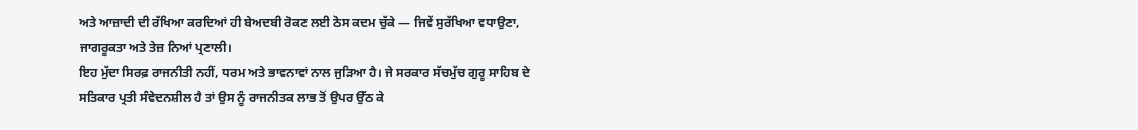ਅਤੇ ਆਜ਼ਾਦੀ ਦੀ ਰੱਖਿਆ ਕਰਦਿਆਂ ਹੀ ਬੇਅਦਬੀ ਰੋਕਣ ਲਈ ਠੋਸ ਕਦਮ ਚੁੱਕੇ — ਜਿਵੇਂ ਸੁਰੱਖਿਆ ਵਧਾਉਣਾ, ਜਾਗਰੂਕਤਾ ਅਤੇ ਤੇਜ਼ ਨਿਆਂ ਪ੍ਰਣਾਲੀ।
ਇਹ ਮੁੱਦਾ ਸਿਰਫ਼ ਰਾਜਨੀਤੀ ਨਹੀਂ, ਧਰਮ ਅਤੇ ਭਾਵਨਾਵਾਂ ਨਾਲ ਜੁੜਿਆ ਹੈ। ਜੇ ਸਰਕਾਰ ਸੱਚਮੁੱਚ ਗੁਰੂ ਸਾਹਿਬ ਦੇ ਸਤਿਕਾਰ ਪ੍ਰਤੀ ਸੰਵੇਦਨਸ਼ੀਲ ਹੈ ਤਾਂ ਉਸ ਨੂੰ ਰਾਜਨੀਤਕ ਲਾਭ ਤੋਂ ਉਪਰ ਉੱਠ ਕੇ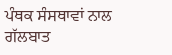ਪੰਥਕ ਸੰਸਥਾਵਾਂ ਨਾਲ ਗੱਲਬਾਤ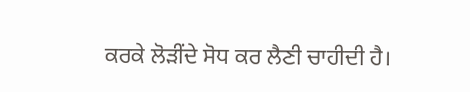ਕਰਕੇ ਲੋੜੀਂਦੇ ਸੋਧ ਕਰ ਲੈਣੀ ਚਾਹੀਦੀ ਹੈ।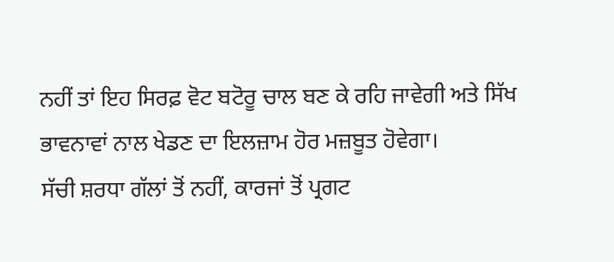ਨਹੀਂ ਤਾਂ ਇਹ ਸਿਰਫ਼ ਵੋਟ ਬਟੋਰੂ ਚਾਲ ਬਣ ਕੇ ਰਹਿ ਜਾਵੇਗੀ ਅਤੇ ਸਿੱਖ ਭਾਵਨਾਵਾਂ ਨਾਲ ਖੇਡਣ ਦਾ ਇਲਜ਼ਾਮ ਹੋਰ ਮਜ਼ਬੂਤ ਹੋਵੇਗਾ।
ਸੱਚੀ ਸ਼ਰਧਾ ਗੱਲਾਂ ਤੋਂ ਨਹੀਂ, ਕਾਰਜਾਂ ਤੋਂ ਪ੍ਰਗਟ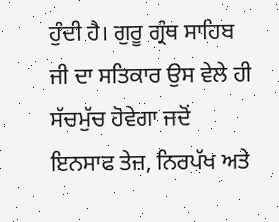ਹੁੰਦੀ ਹੈ। ਗੁਰੂ ਗ੍ਰੰਥ ਸਾਹਿਬ ਜੀ ਦਾ ਸਤਿਕਾਰ ਉਸ ਵੇਲੇ ਹੀ ਸੱਚਮੁੱਚ ਹੋਵੇਗਾ ਜਦੋਂ ਇਨਸਾਫ ਤੇਜ਼, ਨਿਰਪੱਖ ਅਤੇ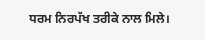ਧਰਮ ਨਿਰਪੱਖ ਤਰੀਕੇ ਨਾਲ ਮਿਲੇ।